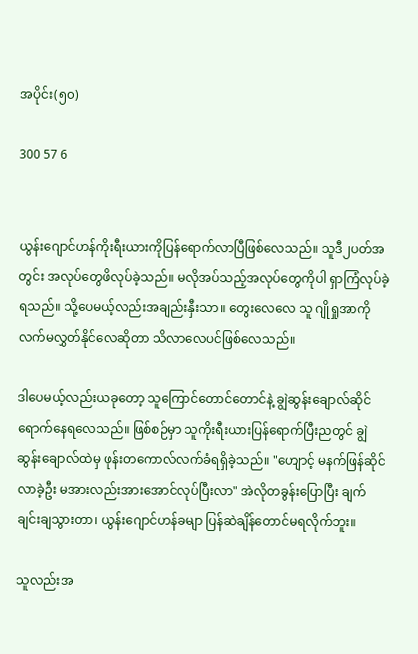အပိုင်း(၅၀)

300 57 6


ယွန်းဂျောင်ဟန်ကိုးရီးယားကိုပြန်ရောက်လာပြီဖြစ်လေသည်။ ‌သူဒီ၂ပတ်အတွင်း အလုပ်တွေဖိလုပ်ခဲ့သည်။ မလိုအပ်သည့်အလုပ်တွေကိုပါ ရှာကြံလုပ်ခဲ့ရသည်။ သို့ပေမယ့်လည်းအချည်းနှီးသာ။ တွေးလေလေ သူ ဂျိုရှုအာကိုလက်မလွှတ်နိုင်လေဆိုတာ သိလာလေပင်ဖြစ်လေသည်။

ဒါပေမယ့်လည်းယခုတော့ သူကြောင်တောင်တောင်နဲ့ ချွဲဆွန်းချောလ်ဆိုင်ရောက်နေရလေသည်။ ဖြစ်စဉ်မှာ သူကိုးရီးယားပြန်ရောက်ပြီးညတွင် ချွဲဆွန်းချောလ်ထဲမှ ဖုန်းတကောလ်လက်ခံရရှိခဲ့သည်။ "ဟျောင့် မနက်ဖြန်ဆိုင်လာခဲ့ဦး မအားလည်းအားအောင်လုပ်ပြီးလာ" အဲလိုတခွန်းပြောပြီး ချက်ချင်းချသွားတာ၊ ယွန်းဂျောင်ဟန်ခမျာ ပြန်ဆဲချိန်တောင်မရလိုက်ဘူး။

သူလည်းအ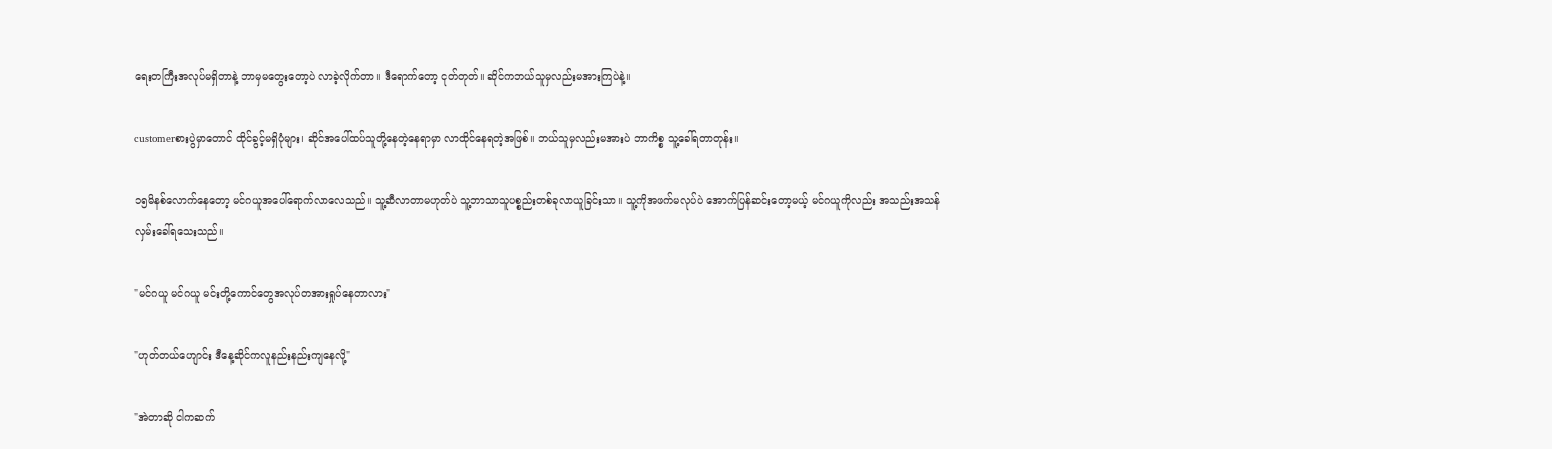ရေးတကြီးအလုပ်မရှိတာနဲ့ ဘာမှမတွေးတော့ပဲ လာခဲ့လိုက်တာ။ ဒီရောက်တော့ ငုတ်တုတ်။ ဆိုင်ကဘယ်သူမှလည်းမအားကြပဲနဲ့။

customerစားပွဲမှာတောင် ထိုင်ခွင့်မရှိပုံများ၊ ဆိုင်အပေါ်ထပ်သူတို့နေတဲ့နေရာမှာ လာထိုင်နေရတဲ့အဖြစ်။ ဘယ်သူမှလည်းမအားပဲ ဘာကိစ္စ သူ့ခေါ်ရတာတုန်း။

၁၅မိနစ်လောက်နေတော့ မင်ဂယူအပေါ်ရောက်လာလေသည်။ သူ့ဆီလာတာမဟုတ်ပဲ သူ့ဘာသာသူပစ္စည်းတစ်ခုလာယူခြင်းသာ။ သူ့ကိုအဖက်မလုပ်ပဲ အောက်ပြန်ဆင်းတော့မယ့် မင်ဂယူကိုလည်း အသည်းအသန်လှမ်းခေါ်ရသေးသည်။

"မင်ဂယူ မင်ဂယူ မင်းတို့ကောင်တွေအလုပ်တအားရှုပ်နေတာလား"

"ဟုတ်တယ်ဟျောင်း ဒီနေ့ဆိုင်ကလူနည်းနည်းကျနေလို့"

"အဲတာဆို ငါကဆက်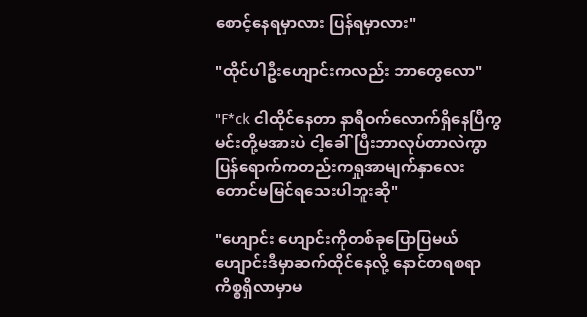စောင့်နေရမှာလား ပြန်ရမှာလား"

"ထိုင်ပါဦးဟျောင်းကလည်း ဘာတွေလော"

"F*ck ငါထိုင်နေတာ နာရီဝက်လောက်ရှိနေပြီကွ မင်းတို့မအားပဲ ငါ့ခေါ်ပြီးဘာလုပ်တာလဲကွာ ပြန်ရောက်ကတည်းကရှုအာမျက်နှာလေးတောင်မမြင်ရသေးပါဘူးဆို"

"ဟျောင်း ဟျောင်းကိုတစ်ခုပြောပြမယ် ဟျောင်းဒီမှာဆက်ထိုင်နေလို့ နောင်တရစရာကိစ္စရှိလာမှာမ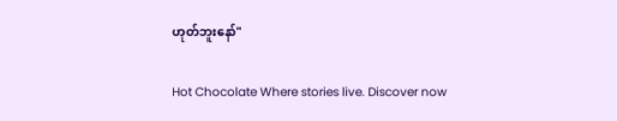ဟုတ်ဘူးနော်"

Hot Chocolate Where stories live. Discover now